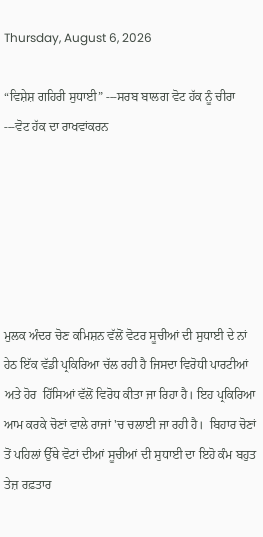Thursday, August 6, 2026

“ਵਿਸ਼ੇਸ਼ ਗਹਿਰੀ ਸੁਧਾਈ” ---ਸਰਬ ਬਾਲਗ ਵੋਟ ਹੱਕ ਨੂੰ ਚੀਰਾ ---ਵੋਟ ਹੱਕ ਦਾ ਰਾਖਵਾਂਕਰਨ






ਮੁਲਕ ਅੰਦਰ ਚੋਣ ਕਮਿਸ਼ਨ ਵੱਲੋਂ ਵੋਟਰ ਸੂਚੀਆਂ ਦੀ ਸੁਧਾਈ ਦੇ ਨਾਂ ਹੇਠ ਇੱਕ ਵੱਡੀ ਪ੍ਰਕਿਰਿਆ ਚੱਲ ਰਹੀ ਹੈ ਜਿਸਦਾ ਵਿਰੋਧੀ ਪਾਰਟੀਆਂ ਅਤੇ ਹੋਰ  ਹਿੱਸਿਆਂ ਵੱਲੋਂ ਵਿਰੋਧ ਕੀਤਾ ਜਾ ਰਿਹਾ ਹੈ। ਇਹ ਪ੍ਰਕਿਰਿਆ ਆਮ ਕਰਕੇ ਚੋਣਾਂ ਵਾਲੇ ਰਾਜਾਂ 'ਚ ਚਲਾਈ ਜਾ ਰਹੀ ਹੈ।  ਬਿਹਾਰ ਚੋਣਾਂ ਤੋਂ ਪਹਿਲਾਂ ਉੱਥੇ ਵੋਟਾਂ ਦੀਆਂ ਸੂਚੀਆਂ ਦੀ ਸੁਧਾਈ ਦਾ ਇਹੋ ਕੰਮ ਬਹੁਤ ਤੇਜ਼ ਰਫ਼ਤਾਰ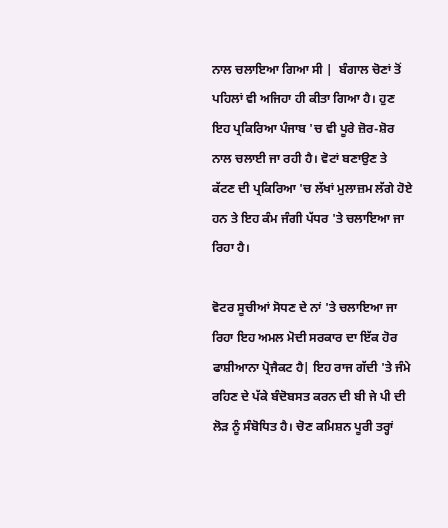ਨਾਲ ਚਲਾਇਆ ਗਿਆ ਸੀ |  ਬੰਗਾਲ ਚੋਣਾਂ ਤੋਂ ਪਹਿਲਾਂ ਵੀ ਅਜਿਹਾ ਹੀ ਕੀਤਾ ਗਿਆ ਹੈ। ਹੁਣ ਇਹ ਪ੍ਰਕਿਰਿਆ ਪੰਜਾਬ 'ਚ ਵੀ ਪੂਰੇ ਜ਼ੋਰ-ਸ਼ੋਰ ਨਾਲ ਚਲਾਈ ਜਾ ਰਹੀ ਹੈ। ਵੋਟਾਂ ਬਣਾਉਣ ਤੇ ਕੱਟਣ ਦੀ ਪ੍ਰਕਿਰਿਆ 'ਚ ਲੱਖਾਂ ਮੁਲਾਜ਼ਮ ਲੱਗੇ ਹੋਏ ਹਨ ਤੇ ਇਹ ਕੰਮ ਜੰਗੀ ਪੱਧਰ 'ਤੇ ਚਲਾਇਆ ਜਾ ਰਿਹਾ ਹੈ।

ਵੋਟਰ ਸੂਚੀਆਂ ਸੋਧਣ ਦੇ ਨਾਂ 'ਤੇ ਚਲਾਇਆ ਜਾ ਰਿਹਾ ਇਹ ਅਮਲ ਮੋਦੀ ਸਰਕਾਰ ਦਾ ਇੱਕ ਹੋਰ  ਫਾਸ਼ੀਆਨਾ ਪ੍ਰੋਜੈਕਟ ਹੈ| ਇਹ ਰਾਜ ਗੱਦੀ 'ਤੇ ਜੰਮੇ ਰਹਿਣ ਦੇ ਪੱਕੇ ਬੰਦੋਬਸਤ ਕਰਨ ਦੀ ਬੀ ਜੇ ਪੀ ਦੀ ਲੋੜ ਨੂੰ ਸੰਬੋਧਿਤ ਹੈ। ਚੋਣ ਕਮਿਸ਼ਨ ਪੂਰੀ ਤਰ੍ਹਾਂ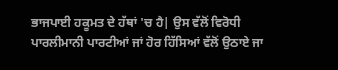ਭਾਜਪਾਈ ਹਕੂਮਤ ਦੇ ਹੱਥਾਂ 'ਚ ਹੈ| ਉਸ ਵੱਲੋਂ ਵਿਰੋਧੀ ਪਾਰਲੀਮਾਨੀ ਪਾਰਟੀਆਂ ਜਾਂ ਹੋਰ ਹਿੱਸਿਆਂ ਵੱਲੋਂ ਉਠਾਏ ਜਾ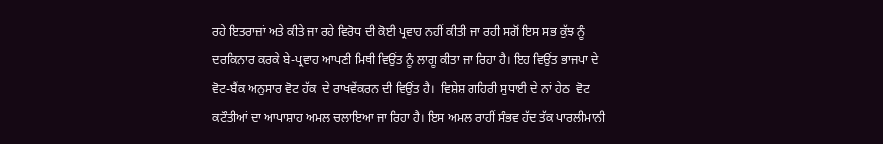ਰਹੇ ਇਤਰਾਜ਼ਾਂ ਅਤੇ ਕੀਤੇ ਜਾ ਰਹੇ ਵਿਰੋਧ ਦੀ ਕੋਈ ਪ੍ਰਵਾਹ ਨਹੀਂ ਕੀਤੀ ਜਾ ਰਹੀ ਸਗੋਂ ਇਸ ਸਭ ਕੁੱਝ ਨੂੰ ਦਰਕਿਨਾਰ ਕਰਕੇ ਬੇ-ਪ੍ਰਵਾਹ ਆਪਣੀ ਮਿਥੀ ਵਿਉਂਤ ਨੂੰ ਲਾਗੂ ਕੀਤਾ ਜਾ ਰਿਹਾ ਹੈ। ਇਹ ਵਿਉਂਤ ਭਾਜਪਾ ਦੇ ਵੋਟ-ਬੈਂਕ ਅਨੁਸਾਰ ਵੋਟ ਹੱਕ  ਦੇ ਰਾਖਵੇਂਕਰਨ ਦੀ ਵਿਉਂਤ ਹੈ।  ਵਿਸ਼ੇਸ਼ ਗਹਿਰੀ ਸੁਧਾਈ ਦੇ ਨਾਂ ਹੇਠ  ਵੋਟ ਕਟੌਤੀਆਂ ਦਾ ਆਪਾਸ਼ਾਹ ਅਮਲ ਚਲਾਇਆ ਜਾ ਰਿਹਾ ਹੈ। ਇਸ ਅਮਲ ਰਾਹੀਂ ਸੰਭਵ ਹੱਦ ਤੱਕ ਪਾਰਲੀਮਾਨੀ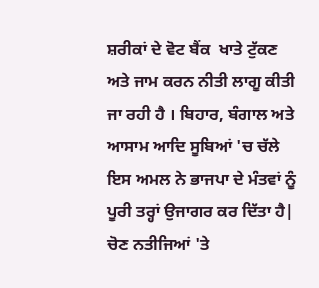ਸ਼ਰੀਕਾਂ ਦੇ ਵੋਟ ਬੈਂਕ  ਖਾਤੇ ਟੁੱਕਣ ਅਤੇ ਜਾਮ ਕਰਨ ਨੀਤੀ ਲਾਗੂ ਕੀਤੀ ਜਾ ਰਹੀ ਹੈ । ਬਿਹਾਰ, ਬੰਗਾਲ ਅਤੇ ਆਸਾਮ ਆਦਿ ਸੂਬਿਆਂ 'ਚ ਚੱਲੇ ਇਸ ਅਮਲ ਨੇ ਭਾਜਪਾ ਦੇ ਮੰਤਵਾਂ ਨੂੰ ਪੂਰੀ ਤਰ੍ਹਾਂ ਉਜਾਗਰ ਕਰ ਦਿੱਤਾ ਹੈ|  ਚੋਣ ਨਤੀਜਿਆਂ 'ਤੇ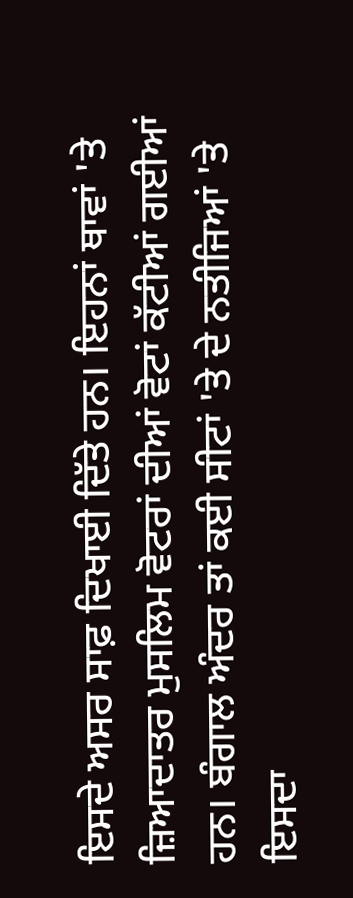ਇਸਦੇ ਅਸਰ ਸਾਫ਼ ਦਿਖਾਈ ਦਿੱਤੇ ਹਨ। ਇਹਨਾਂ ਥਾਵਾਂ 'ਤੇ ਜ਼ਿਆਦਾਤਰ ਮੁਸਲਿਮ ਵੋਟਰਾਂ ਦੀਆਂ ਵੋਟਾਂ ਕੱਟੀਆਂ ਗਈਆਂ ਹਨ। ਬੰਗਾਲ ਅੰਦਰ ਤਾਂ ਕਈ ਸੀਟਾਂ 'ਤੇ ਦੇ ਨਤੀਜਿਆਂ 'ਤੇ ਇਸਦਾ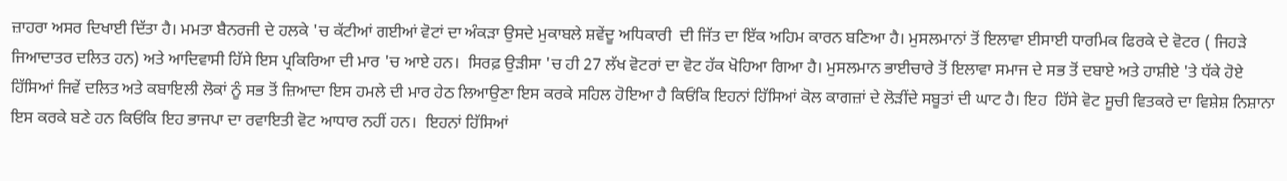ਜ਼ਾਹਰਾ ਅਸਰ ਦਿਖਾਈ ਦਿੱਤਾ ਹੈ। ਮਮਤਾ ਬੈਨਰਜੀ ਦੇ ਹਲਕੇ 'ਚ ਕੱਟੀਆਂ ਗਈਆਂ ਵੋਟਾਂ ਦਾ ਅੰਕੜਾ ਉਸਦੇ ਮੁਕਾਬਲੇ ਸ਼ਵੇਂਦੂ ਅਧਿਕਾਰੀ  ਦੀ ਜਿੱਤ ਦਾ ਇੱਕ ਅਹਿਮ ਕਾਰਨ ਬਣਿਆ ਹੈ। ਮੁਸਲਮਾਨਾਂ ਤੋਂ ਇਲਾਵਾ ਈਸਾਈ ਧਾਰਮਿਕ ਫਿਰਕੇ ਦੇ ਵੋਟਰ ( ਜਿਹੜੇ ਜਿਆਦਾਤਰ ਦਲਿਤ ਹਨ) ਅਤੇ ਆਦਿਵਾਸੀ ਹਿੱਸੇ ਇਸ ਪ੍ਰਕਿਰਿਆ ਦੀ ਮਾਰ 'ਚ ਆਏ ਹਨ।  ਸਿਰਫ਼ ਉੜੀਸਾ 'ਚ ਹੀ 27 ਲੱਖ ਵੋਟਰਾਂ ਦਾ ਵੋਟ ਹੱਕ ਖੋਹਿਆ ਗਿਆ ਹੈ। ਮੁਸਲਮਾਨ ਭਾਈਚਾਰੇ ਤੋਂ ਇਲਾਵਾ ਸਮਾਜ ਦੇ ਸਭ ਤੋਂ ਦਬਾਏ ਅਤੇ ਹਾਸ਼ੀਏ 'ਤੇ ਧੱਕੇ ਹੋਏ ਹਿੱਸਿਆਂ ਜਿਵੇਂ ਦਲਿਤ ਅਤੇ ਕਬਾਇਲੀ ਲੋਕਾਂ ਨੂੰ ਸਭ ਤੋਂ ਜ਼ਿਆਦਾ ਇਸ ਹਮਲੇ ਦੀ ਮਾਰ ਹੇਠ ਲਿਆਉਣਾ ਇਸ ਕਰਕੇ ਸਹਿਲ ਹੋਇਆ ਹੈ ਕਿਓਂਕਿ ਇਹਨਾਂ ਹਿੱਸਿਆਂ ਕੋਲ ਕਾਗਜ਼ਾਂ ਦੇ ਲੋੜੀਂਦੇ ਸਬੂਤਾਂ ਦੀ ਘਾਟ ਹੈ। ਇਹ  ਹਿੱਸੇ ਵੋਟ ਸੂਚੀ ਵਿਤਕਰੇ ਦਾ ਵਿਸ਼ੇਸ਼ ਨਿਸ਼ਾਨਾ ਇਸ ਕਰਕੇ ਬਣੇ ਹਨ ਕਿਓਂਕਿ ਇਹ ਭਾਜਪਾ ਦਾ ਰਵਾਇਤੀ ਵੋਟ ਆਧਾਰ ਨਹੀਂ ਹਨ।  ਇਹਨਾਂ ਹਿੱਸਿਆਂ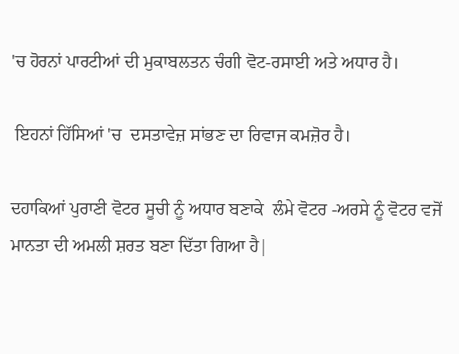'ਚ ਹੋਰਨਾਂ ਪਾਰਟੀਆਂ ਦੀ ਮੁਕਾਬਲਤਨ ਚੰਗੀ ਵੋਟ-ਰਸਾਈ ਅਤੇ ਅਧਾਰ ਹੈ।

 ਇਹਨਾਂ ਹਿੱਸਿਆਂ 'ਚ  ਦਸਤਾਵੇਜ਼ ਸਾਂਭਣ ਦਾ ਰਿਵਾਜ ਕਮਜ਼ੋਰ ਹੈ।

ਦਹਾਕਿਆਂ ਪੁਰਾਣੀ ਵੋਟਰ ਸੂਚੀ ਨੂੰ ਅਧਾਰ ਬਣਾਕੇ  ਲੰਮੇ ਵੋਟਰ -ਅਰਸੇ ਨੂੰ ਵੋਟਰ ਵਜੋਂ ਮਾਨਤਾ ਦੀ ਅਮਲੀ ਸ਼ਰਤ ਬਣਾ ਦਿੱਤਾ ਗਿਆ ਹੈ|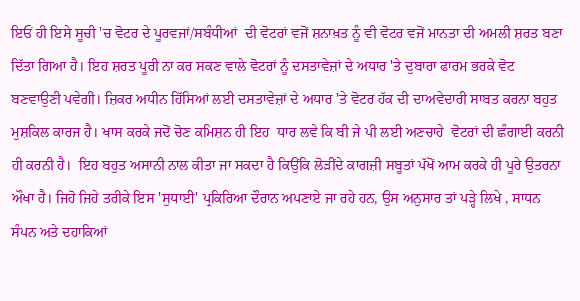ਇਓਂ ਹੀ ਇਸੇ ਸੂਚੀ 'ਚ ਵੋਟਰ ਦੇ ਪੂਰਵਜਾਂ/ਸਬੰਧੀਆਂ  ਦੀ ਵੋਟਰਾਂ ਵਜੋਂ ਸ਼ਨਾਖ਼ਤ ਨੂੰ ਵੀ ਵੋਟਰ ਵਜੋਂ ਮਾਨਤਾ ਦੀ ਅਮਲੀ ਸ਼ਰਤ ਬਣਾ ਦਿੱਤਾ ਗਿਆ ਹੈ। ਇਹ ਸ਼ਰਤ ਪੂਰੀ ਨਾ ਕਰ ਸਕਣ ਵਾਲੇ ਵੋਟਰਾਂ ਨੂੰ ਦਸਤਾਵੇਜ਼ਾਂ ਦੇ ਅਧਾਰ 'ਤੇ ਦੁਬਾਰਾ ਫਾਰਮ ਭਰਕੇ ਵੋਟ ਬਣਵਾਉਣੀ ਪਵੇਗੀ। ਜ਼ਿਕਰ ਅਧੀਨ ਹਿੱਸਿਆਂ ਲਈ ਦਸਤਾਵੇਜ਼ਾਂ ਦੇ ਅਧਾਰ 'ਤੇ ਵੋਟਰ ਹੱਕ ਦੀ ਦਾਅਵੇਦਾਰੀ ਸਾਬਤ ਕਰਨਾ ਬਹੁਤ ਮੁਸ਼ਕਿਲ ਕਾਰਜ ਹੈ। ਖਾਸ ਕਰਕੇ ਜਦੋਂ ਚੋਣ ਕਮਿਸ਼ਨ ਹੀ ਇਹ  ਧਾਰ ਲਵੇ ਕਿ ਬੀ ਜੇ ਪੀ ਲਈ ਅਣਚਾਹੇ  ਵੋਟਰਾਂ ਦੀ ਛੰਗਾਈ ਕਰਨੀ ਹੀ ਕਰਨੀ ਹੈ।  ਇਹ ਬਹੁਤ ਅਸਾਨੀ ਨਾਲ ਕੀਤਾ ਜਾ ਸਕਦਾ ਹੈ ਕਿਉਂਕਿ ਲੋੜੀਂਦੇ ਕਾਗਜ਼ੀ ਸਬੂਤਾਂ ਪੱਖੋਂ ਆਮ ਕਰਕੇ ਹੀ ਪੂਰੇ ਉਤਰਨਾ ਔਖਾ ਹੈ। ਜਿਹੋ ਜਿਹੇ ਤਰੀਕੇ ਇਸ 'ਸੁਧਾਈ' ਪ੍ਰਕਿਰਿਆ ਦੌਰਾਨ ਅਪਣਾਏ ਜਾ ਰਹੇ ਹਨ, ਉਸ ਅਨੁਸਾਰ ਤਾਂ ਪੜ੍ਹੇ ਲਿਖੇ , ਸਾਧਨ ਸੰਪਨ ਅਤੇ ਦਹਾਕਿਆਂ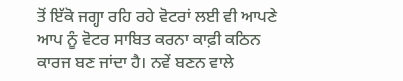ਤੋਂ ਇੱਕੋ ਜਗ੍ਹਾ ਰਹਿ ਰਹੇ ਵੋਟਰਾਂ ਲਈ ਵੀ ਆਪਣੇ ਆਪ ਨੂੰ ਵੋਟਰ ਸਾਬਿਤ ਕਰਨਾ ਕਾਫ਼ੀ ਕਠਿਨ ਕਾਰਜ ਬਣ ਜਾਂਦਾ ਹੈ। ਨਵੇਂ ਬਣਨ ਵਾਲੇ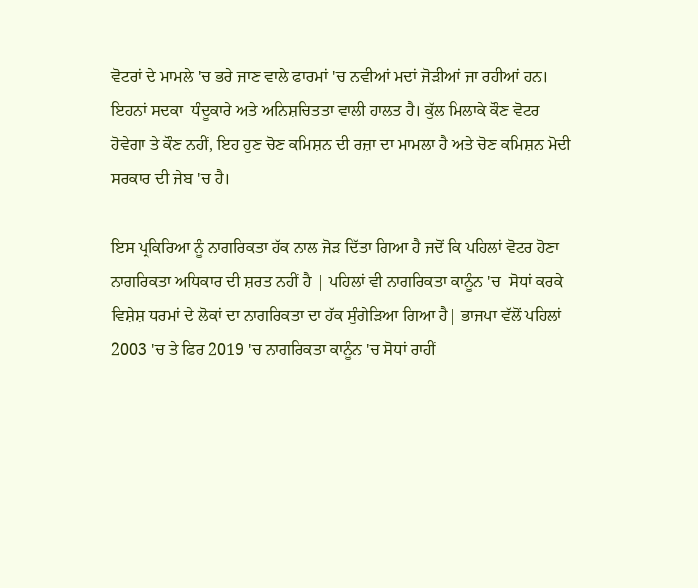ਵੋਟਰਾਂ ਦੇ ਮਾਮਲੇ 'ਚ ਭਰੇ ਜਾਣ ਵਾਲੇ ਫਾਰਮਾਂ 'ਚ ਨਵੀਆਂ ਮਦਾਂ ਜੋੜੀਆਂ ਜਾ ਰਹੀਆਂ ਹਨ। ਇਹਨਾਂ ਸਦਕਾ  ਧੰਦੂਕਾਰੇ ਅਤੇ ਅਨਿਸ਼ਚਿਤਤਾ ਵਾਲੀ ਹਾਲਤ ਹੈ। ਕੁੱਲ ਮਿਲਾਕੇ ਕੌਣ ਵੋਟਰ ਹੋਵੇਗਾ ਤੇ ਕੌਣ ਨਹੀਂ, ਇਹ ਹੁਣ ਚੋਣ ਕਮਿਸ਼ਨ ਦੀ ਰਜ਼ਾ ਦਾ ਮਾਮਲਾ ਹੈ ਅਤੇ ਚੋਣ ਕਮਿਸ਼ਨ ਮੋਦੀ ਸਰਕਾਰ ਦੀ ਜੇਬ 'ਚ ਹੈ।

ਇਸ ਪ੍ਰਕਿਰਿਆ ਨੂੰ ਨਾਗਰਿਕਤਾ ਹੱਕ ਨਾਲ ਜੋੜ ਦਿੱਤਾ ਗਿਆ ਹੈ ਜਦੋਂ ਕਿ ਪਹਿਲਾਂ ਵੋਟਰ ਹੋਣਾ  ਨਾਗਰਿਕਤਾ ਅਧਿਕਾਰ ਦੀ ਸ਼ਰਤ ਨਹੀਂ ਹੈ | ਪਹਿਲਾਂ ਵੀ ਨਾਗਰਿਕਤਾ ਕਾਨੂੰਨ 'ਚ  ਸੋਧਾਂ ਕਰਕੇ ਵਿਸ਼ੇਸ਼ ਧਰਮਾਂ ਦੇ ਲੋਕਾਂ ਦਾ ਨਾਗਰਿਕਤਾ ਦਾ ਹੱਕ ਸੁੰਗੇੜਿਆ ਗਿਆ ਹੈ| ਭਾਜਪਾ ਵੱਲੋਂ ਪਹਿਲਾਂ 2003 'ਚ ਤੇ ਫਿਰ 2019 'ਚ ਨਾਗਰਿਕਤਾ ਕਾਨੂੰਨ 'ਚ ਸੋਧਾਂ ਰਾਹੀਂ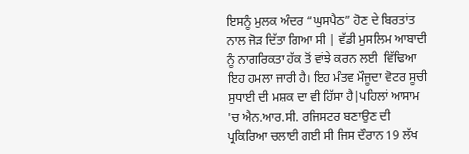ਇਸਨੂੰ ਮੁਲਕ ਅੰਦਰ “ਘੁਸਪੈਠ” ਹੋਣ ਦੇ ਬਿਰਤਾਂਤ ਨਾਲ ਜੋੜ ਦਿੱਤਾ ਗਿਆ ਸੀ | ਵੱਡੀ ਮੁਸਲਿਮ ਆਬਾਦੀ ਨੂੰ ਨਾਗਰਿਕਤਾ ਹੱਕ ਤੋਂ ਵਾਂਝੇ ਕਰਨ ਲਈ  ਵਿੱਢਿਆ ਇਹ ਹਮਲਾ ਜਾਰੀ ਹੈ। ਇਹ ਮੰਤਵ ਮੌਜੂਦਾ ਵੋਟਰ ਸੂਚੀ ਸੁਧਾਈ ਦੀ ਮਸ਼ਕ ਦਾ ਵੀ ਹਿੱਸਾ ਹੈ|ਪਹਿਲਾਂ ਆਸਾਮ 'ਚ ਐਨ.ਆਰ.ਸੀ. ਰਜਿਸਟਰ ਬਣਾਉਣ ਦੀ ਪ੍ਰਕਿਰਿਆ ਚਲਾਈ ਗਈ ਸੀ ਜਿਸ ਦੌਰਾਨ 19 ਲੱਖ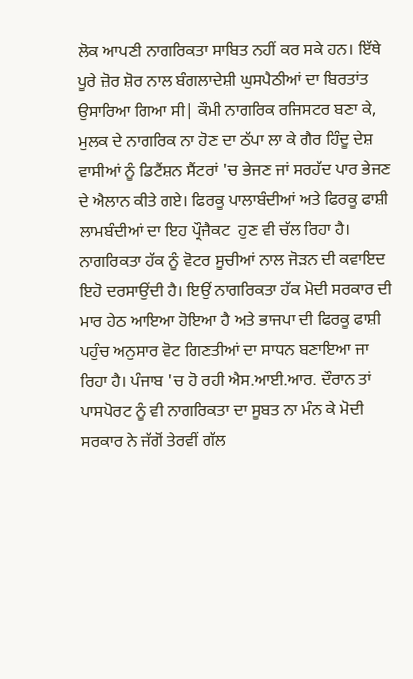ਲੋਕ ਆਪਣੀ ਨਾਗਰਿਕਤਾ ਸਾਬਿਤ ਨਹੀਂ ਕਰ ਸਕੇ ਹਨ। ਇੱਥੇ ਪੂਰੇ ਜ਼ੋਰ ਸ਼ੋਰ ਨਾਲ ਬੰਗਲਾਦੇਸ਼ੀ ਘੁਸਪੈਠੀਆਂ ਦਾ ਬਿਰਤਾਂਤ ਉਸਾਰਿਆ ਗਿਆ ਸੀ| ਕੌਮੀ ਨਾਗਰਿਕ ਰਜਿਸਟਰ ਬਣਾ ਕੇ,  ਮੁਲਕ ਦੇ ਨਾਗਰਿਕ ਨਾ ਹੋਣ ਦਾ ਠੱਪਾ ਲਾ ਕੇ ਗੈਰ ਹਿੰਦੂ ਦੇਸ਼ ਵਾਸੀਆਂ ਨੂੰ ਡਿਟੈਂਸ਼ਨ ਸੈਂਟਰਾਂ 'ਚ ਭੇਜਣ ਜਾਂ ਸਰਹੱਦ ਪਾਰ ਭੇਜਣ ਦੇ ਐਲਾਨ ਕੀਤੇ ਗਏ। ਫਿਰਕੂ ਪਾਲਾਬੰਦੀਆਂ ਅਤੇ ਫਿਰਕੂ ਫਾਸ਼ੀ ਲਾਮਬੰਦੀਆਂ ਦਾ ਇਹ ਪ੍ਰੌਜੈਕਟ  ਹੁਣ ਵੀ ਚੱਲ ਰਿਹਾ ਹੈ।  ਨਾਗਰਿਕਤਾ ਹੱਕ ਨੂੰ ਵੋਟਰ ਸੂਚੀਆਂ ਨਾਲ ਜੋੜਨ ਦੀ ਕਵਾਇਦ ਇਹੋ ਦਰਸਾਉਂਦੀ ਹੈ। ਇਉਂ ਨਾਗਰਿਕਤਾ ਹੱਕ ਮੋਦੀ ਸਰਕਾਰ ਦੀ ਮਾਰ ਹੇਠ ਆਇਆ ਹੋਇਆ ਹੈ ਅਤੇ ਭਾਜਪਾ ਦੀ ਫਿਰਕੂ ਫਾਸ਼ੀ ਪਹੁੰਚ ਅਨੁਸਾਰ ਵੋਟ ਗਿਣਤੀਆਂ ਦਾ ਸਾਧਨ ਬਣਾਇਆ ਜਾ ਰਿਹਾ ਹੈ। ਪੰਜਾਬ 'ਚ ਹੋ ਰਹੀ ਐਸ.ਆਈ.ਆਰ. ਦੌਰਾਨ ਤਾਂ ਪਾਸਪੋਰਟ ਨੂੰ ਵੀ ਨਾਗਰਿਕਤਾ ਦਾ ਸੂਬਤ ਨਾ ਮੰਨ ਕੇ ਮੋਦੀ ਸਰਕਾਰ ਨੇ ਜੱਗੋਂ ਤੇਰਵੀਂ ਗੱਲ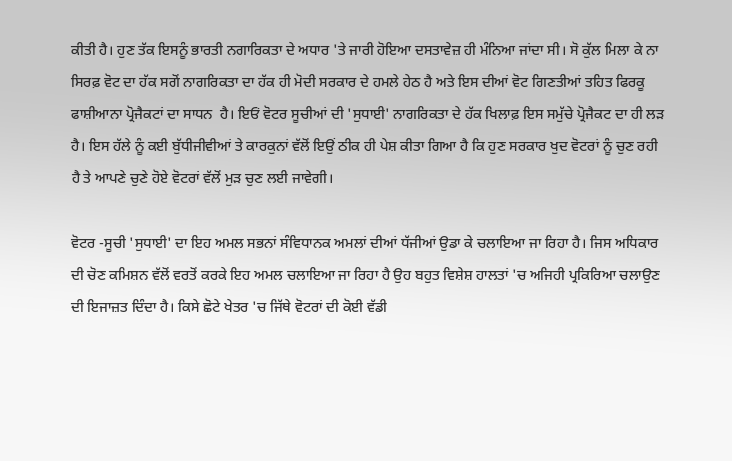ਕੀਤੀ ਹੈ। ਹੁਣ ਤੱਕ ਇਸਨੂੰ ਭਾਰਤੀ ਨਗਾਰਿਕਤਾ ਦੇ ਅਧਾਰ 'ਤੇ ਜਾਰੀ ਹੋਇਆ ਦਸਤਾਵੇਜ਼ ਹੀ ਮੰਨਿਆ ਜਾਂਦਾ ਸੀ। ਸੋ ਕੁੱਲ ਮਿਲਾ ਕੇ ਨਾ ਸਿਰਫ਼ ਵੋਟ ਦਾ ਹੱਕ ਸਗੋਂ ਨਾਗਰਿਕਤਾ ਦਾ ਹੱਕ ਹੀ ਮੋਦੀ ਸਰਕਾਰ ਦੇ ਹਮਲੇ ਹੇਠ ਹੈ ਅਤੇ ਇਸ ਦੀਆਂ ਵੋਟ ਗਿਣਤੀਆਂ ਤਹਿਤ ਫਿਰਕੂ ਫਾਸ਼ੀਆਨਾ ਪ੍ਰੋਜੈਕਟਾਂ ਦਾ ਸਾਧਨ  ਹੈ। ਇਓਂ ਵੋਟਰ ਸੂਚੀਆਂ ਦੀ 'ਸੁਧਾਈ' ਨਾਗਰਿਕਤਾ ਦੇ ਹੱਕ ਖਿਲਾਫ਼ ਇਸ ਸਮੁੱਚੇ ਪ੍ਰੋਜੈਕਟ ਦਾ ਹੀ ਲੜ ਹੈ। ਇਸ ਹੱਲੇ ਨੂੰ ਕਈ ਬੁੱਧੀਜੀਵੀਆਂ ਤੇ ਕਾਰਕੁਨਾਂ ਵੱਲੋਂ ਇਉਂ ਠੀਕ ਹੀ ਪੇਸ਼ ਕੀਤਾ ਗਿਆ ਹੈ ਕਿ ਹੁਣ ਸਰਕਾਰ ਖੁਦ ਵੋਟਰਾਂ ਨੂੰ ਚੁਣ ਰਹੀ ਹੈ ਤੇ ਆਪਣੇ ਚੁਣੇ ਹੋਏ ਵੋਟਰਾਂ ਵੱਲੋਂ ਮੁੜ ਚੁਣ ਲਈ ਜਾਵੇਗੀ।

ਵੋਟਰ -ਸੂਚੀ 'ਸੁਧਾਈ' ਦਾ ਇਹ ਅਮਲ ਸਭਨਾਂ ਸੰਵਿਧਾਨਕ ਅਮਲਾਂ ਦੀਆਂ ਧੱਜੀਆਂ ਉਡਾ ਕੇ ਚਲਾਇਆ ਜਾ ਰਿਹਾ ਹੈ। ਜਿਸ ਅਧਿਕਾਰ ਦੀ ਚੋਣ ਕਮਿਸ਼ਨ ਵੱਲੋਂ ਵਰਤੋਂ ਕਰਕੇ ਇਹ ਅਮਲ ਚਲਾਇਆ ਜਾ ਰਿਹਾ ਹੈ ਉਹ ਬਹੁਤ ਵਿਸ਼ੇਸ਼ ਹਾਲਤਾਂ 'ਚ ਅਜਿਹੀ ਪ੍ਰਕਿਰਿਆ ਚਲਾਉਣ ਦੀ ਇਜਾਜ਼ਤ ਦਿੰਦਾ ਹੈ। ਕਿਸੇ ਛੋਟੇ ਖੇਤਰ 'ਚ ਜਿੱਥੇ ਵੋਟਰਾਂ ਦੀ ਕੋਈ ਵੱਡੀ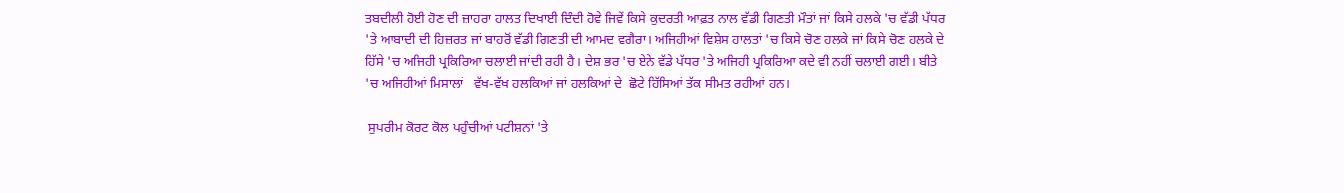ਤਬਦੀਲੀ ਹੋਈ ਹੋਣ ਦੀ ਜ਼ਾਹਰਾ ਹਾਲਤ ਦਿਖਾਈ ਦਿੰਦੀ ਹੋਵੇ ਜਿਵੇਂ ਕਿਸੇ ਕੁਦਰਤੀ ਆਫ਼ਤ ਨਾਲ ਵੱਡੀ ਗਿਣਤੀ ਮੌਤਾਂ ਜਾਂ ਕਿਸੇ ਹਲਕੇ 'ਚ ਵੱਡੀ ਪੱਧਰ 'ਤੇ ਆਬਾਦੀ ਦੀ ਹਿਜ਼ਰਤ ਜਾਂ ਬਾਹਰੋਂ ਵੱਡੀ ਗਿਣਤੀ ਦੀ ਆਮਦ ਵਗੈਰਾ। ਅਜਿਹੀਆਂ ਵਿਸ਼ੇਸ ਹਾਲਤਾਂ 'ਚ ਕਿਸੇ ਚੋਣ ਹਲਕੇ ਜਾਂ ਕਿਸੇ ਚੋਣ ਹਲਕੇ ਦੇ ਹਿੱਸੇ 'ਚ ਅਜਿਹੀ ਪ੍ਰਕਿਰਿਆ ਚਲਾਈ ਜਾਂਦੀ ਰਹੀ ਹੈ। ਦੇਸ਼ ਭਰ 'ਚ ਏਨੇ ਵੱਡੇ ਪੱਧਰ 'ਤੇ ਅਜਿਹੀ ਪ੍ਰਕਿਰਿਆ ਕਦੇ ਵੀ ਨਹੀਂ ਚਲਾਈ ਗਈ। ਬੀਤੇ 'ਚ ਅਜਿਹੀਆਂ ਮਿਸਾਲਾਂ   ਵੱਖ-ਵੱਖ ਹਲਕਿਆਂ ਜਾਂ ਹਲਕਿਆਂ ਦੇ  ਛੋਟੇ ਹਿੱਸਿਆਂ ਤੱਕ ਸੀਮਤ ਰਹੀਆਂ ਹਨ।

 ਸੁਪਰੀਮ ਕੋਰਟ ਕੋਲ ਪਹੁੰਚੀਆਂ ਪਟੀਸ਼ਨਾਂ 'ਤੇ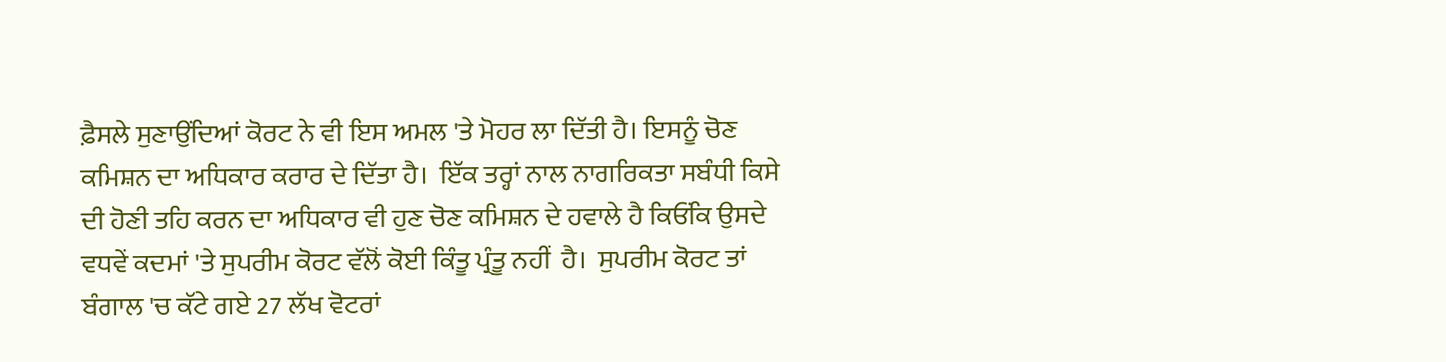ਫ਼ੈਸਲੇ ਸੁਣਾਉਂਦਿਆਂ ਕੋਰਟ ਨੇ ਵੀ ਇਸ ਅਮਲ 'ਤੇ ਮੋਹਰ ਲਾ ਦਿੱਤੀ ਹੈ। ਇਸਨੂੰ ਚੋਣ ਕਮਿਸ਼ਨ ਦਾ ਅਧਿਕਾਰ ਕਰਾਰ ਦੇ ਦਿੱਤਾ ਹੈ।  ਇੱਕ ਤਰ੍ਹਾਂ ਨਾਲ ਨਾਗਰਿਕਤਾ ਸਬੰਧੀ ਕਿਸੇ ਦੀ ਹੋਣੀ ਤਹਿ ਕਰਨ ਦਾ ਅਧਿਕਾਰ ਵੀ ਹੁਣ ਚੋਣ ਕਮਿਸ਼ਨ ਦੇ ਹਵਾਲੇ ਹੈ ਕਿਓਂਕਿ ਉਸਦੇ ਵਧਵੇਂ ਕਦਮਾਂ 'ਤੇ ਸੁਪਰੀਮ ਕੋਰਟ ਵੱਲੋਂ ਕੋਈ ਕਿੰਤੂ ਪ੍ਰੰਤੂ ਨਹੀਂ  ਹੈ।  ਸੁਪਰੀਮ ਕੋਰਟ ਤਾਂ ਬੰਗਾਲ 'ਚ ਕੱਟੇ ਗਏ 27 ਲੱਖ ਵੋਟਰਾਂ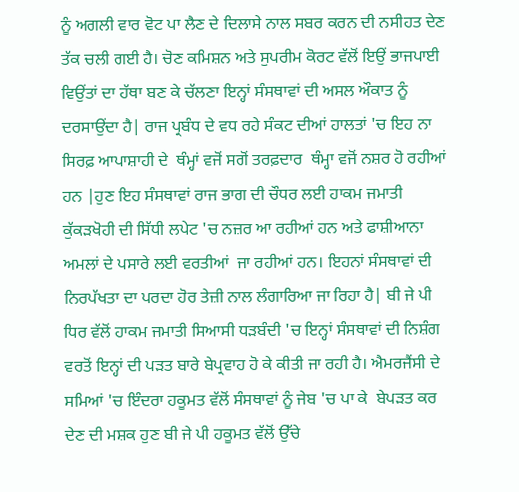ਨੂੰ ਅਗਲੀ ਵਾਰ ਵੋਟ ਪਾ ਲੈਣ ਦੇ ਦਿਲਾਸੇ ਨਾਲ ਸਬਰ ਕਰਨ ਦੀ ਨਸੀਹਤ ਦੇਣ ਤੱਕ ਚਲੀ ਗਈ ਹੈ। ਚੋਣ ਕਮਿਸ਼ਨ ਅਤੇ ਸੁਪਰੀਮ ਕੋਰਟ ਵੱਲੋਂ ਇਉਂ ਭਾਜਪਾਈ ਵਿਉਂਤਾਂ ਦਾ ਹੱਥਾ ਬਣ ਕੇ ਚੱਲਣਾ ਇਨ੍ਹਾਂ ਸੰਸਥਾਵਾਂ ਦੀ ਅਸਲ ਔਕਾਤ ਨੂੰ ਦਰਸਾਉਂਦਾ ਹੈ| ਰਾਜ ਪ੍ਰਬੰਧ ਦੇ ਵਧ ਰਹੇ ਸੰਕਟ ਦੀਆਂ ਹਾਲਤਾਂ 'ਚ ਇਹ ਨਾ ਸਿਰਫ਼ ਆਪਾਸ਼ਾਹੀ ਦੇ  ਥੰਮ੍ਹਾਂ ਵਜੋਂ ਸਗੋਂ ਤਰਫ਼ਦਾਰ  ਥੰਮ੍ਹਾ ਵਜੋਂ ਨਸ਼ਰ ਹੋ ਰਹੀਆਂ ਹਨ |ਹੁਣ ਇਹ ਸੰਸਥਾਵਾਂ ਰਾਜ ਭਾਗ ਦੀ ਚੌਧਰ ਲਈ ਹਾਕਮ ਜਮਾਤੀ ਕੁੱਕੜਖੋਹੀ ਦੀ ਸਿੱਧੀ ਲਪੇਟ 'ਚ ਨਜ਼ਰ ਆ ਰਹੀਆਂ ਹਨ ਅਤੇ ਫਾਸ਼ੀਆਨਾ ਅਮਲਾਂ ਦੇ ਪਸਾਰੇ ਲਈ ਵਰਤੀਆਂ  ਜਾ ਰਹੀਆਂ ਹਨ। ਇਹਨਾਂ ਸੰਸਥਾਵਾਂ ਦੀ ਨਿਰਪੱਖਤਾ ਦਾ ਪਰਦਾ ਹੋਰ ਤੇਜ਼ੀ ਨਾਲ ਲੰਗਾਰਿਆ ਜਾ ਰਿਹਾ ਹੈ| ਬੀ ਜੇ ਪੀ ਧਿਰ ਵੱਲੋਂ ਹਾਕਮ ਜਮਾਤੀ ਸਿਆਸੀ ਧੜਬੰਦੀ 'ਚ ਇਨ੍ਹਾਂ ਸੰਸਥਾਵਾਂ ਦੀ ਨਿਸ਼ੰਗ ਵਰਤੋਂ ਇਨ੍ਹਾਂ ਦੀ ਪੜਤ ਬਾਰੇ ਬੇਪ੍ਰਵਾਹ ਹੋ ਕੇ ਕੀਤੀ ਜਾ ਰਹੀ ਹੈ। ਐਮਰਜੈਂਸੀ ਦੇ ਸਮਿਆਂ 'ਚ ਇੰਦਰਾ ਹਕੂਮਤ ਵੱਲੋਂ ਸੰਸਥਾਵਾਂ ਨੂੰ ਜੇਬ 'ਚ ਪਾ ਕੇ  ਬੇਪੜਤ ਕਰ ਦੇਣ ਦੀ ਮਸ਼ਕ ਹੁਣ ਬੀ ਜੇ ਪੀ ਹਕੂਮਤ ਵੱਲੋਂ ਉੱਚੇ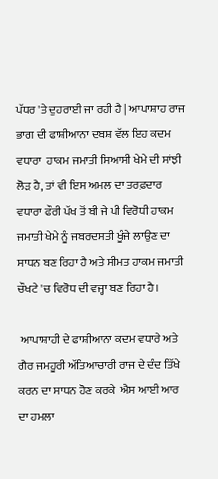ਪੱਧਰ 'ਤੇ ਦੁਹਰਾਈ ਜਾ ਰਹੀ ਹੈ | ਆਪਾਸ਼ਾਹ ਰਾਜ ਭਾਗ ਦੀ ਫਾਸ਼ੀਆਨਾ ਦਬਸ਼ ਵੱਲ ਇਹ ਕਦਮ ਵਧਾਰਾ  ਹਾਕਮ ਜਮਾਤੀ ਸਿਆਸੀ ਖੇਮੇ ਦੀ ਸਾਂਝੀ ਲੋੜ ਹੈ, ਤਾਂ ਵੀ ਇਸ ਅਮਲ ਦਾ ਤਰਫ਼ਦਾਰ ਵਧਾਰਾ ਫੌਰੀ ਪੱਖ ਤੋਂ ਬੀ ਜੇ ਪੀ ਵਿਰੋਧੀ ਹਾਕਮ ਜਮਾਤੀ ਖੇਮੇ ਨੂੰ ਜਬਰਦਸਤੀ ਖੂੰਜੇ ਲਾਉਣ ਦਾ  ਸਾਧਨ ਬਣ ਰਿਹਾ ਹੈ ਅਤੇ ਸੀਮਤ ਹਾਕਮ ਜਮਾਤੀ ਚੌਖਟੇ 'ਚ ਵਿਰੋਧ ਦੀ ਵਜ੍ਹਾ ਬਣ ਰਿਹਾ ਹੈ।

 ਆਪਾਸ਼ਾਹੀ ਦੇ ਫਾਸ਼ੀਆਨਾ ਕਦਮ ਵਧਾਰੇ ਅਤੇ ਗੈਰ ਜਮਹੂਰੀ ਅੱਤਿਆਚਾਰੀ ਰਾਜ ਦੇ ਦੰਦ ਤਿੱਖੇ ਕਰਨ ਦਾ ਸਾਧਨ ਹੋਣ ਕਰਕੇ  ਐਸ ਆਈ ਆਰ ਦਾ ਹਮਲਾ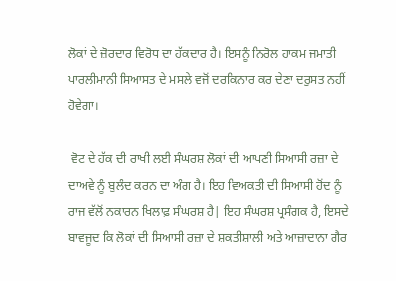ਲੋਕਾਂ ਦੇ ਜ਼ੋਰਦਾਰ ਵਿਰੋਧ ਦਾ ਹੱਕਦਾਰ ਹੈ। ਇਸਨੂੰ ਨਿਰੋਲ ਹਾਕਮ ਜਮਾਤੀ ਪਾਰਲੀਮਾਨੀ ਸਿਆਸਤ ਦੇ ਮਸਲੇ ਵਜੋਂ ਦਰਕਿਨਾਰ ਕਰ ਦੇਣਾ ਦਰੁਸਤ ਨਹੀਂ ਹੋਵੇਗਾ।

 ਵੋਟ ਦੇ ਹੱਕ ਦੀ ਰਾਖੀ ਲਈ ਸੰਘਰਸ਼ ਲੋਕਾਂ ਦੀ ਆਪਣੀ ਸਿਆਸੀ ਰਜ਼ਾ ਦੇ ਦਾਅਵੇ ਨੂੰ ਬੁਲੰਦ ਕਰਨ ਦਾ ਅੰਗ ਹੈ। ਇਹ ਵਿਅਕਤੀ ਦੀ ਸਿਆਸੀ ਹੋਂਦ ਨੂੰ ਰਾਜ ਵੱਲੋਂ ਨਕਾਰਨ ਖਿਲਾਫ਼ ਸੰਘਰਸ਼ ਹੈ| ਇਹ ਸੰਘਰਸ਼ ਪ੍ਰਸੰਗਕ ਹੈ, ਇਸਦੇ ਬਾਵਜੂਦ ਕਿ ਲੋਕਾਂ ਦੀ ਸਿਆਸੀ ਰਜ਼ਾ ਦੇ ਸ਼ਕਤੀਸ਼ਾਲੀ ਅਤੇ ਆਜ਼ਾਦਾਨਾ ਗੈਰ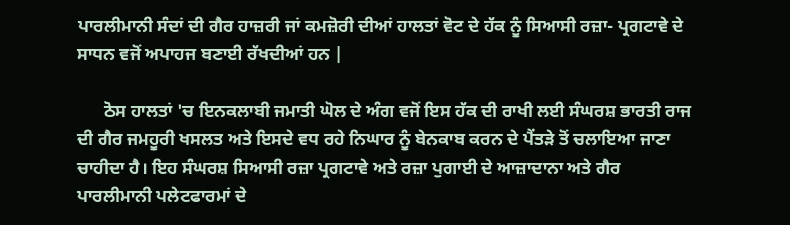ਪਾਰਲੀਮਾਨੀ ਸੰਦਾਂ ਦੀ ਗੈਰ ਹਾਜ਼ਰੀ ਜਾਂ ਕਮਜ਼ੋਰੀ ਦੀਆਂ ਹਾਲਤਾਂ ਵੋਟ ਦੇ ਹੱਕ ਨੂੰ ਸਿਆਸੀ ਰਜ਼ਾ- ਪ੍ਰਗਟਾਵੇ ਦੇ ਸਾਧਨ ਵਜੋਂ ਅਪਾਹਜ ਬਣਾਈ ਰੱਖਦੀਆਂ ਹਨ |

      ਠੋਸ ਹਾਲਤਾਂ 'ਚ ਇਨਕਲਾਬੀ ਜਮਾਤੀ ਘੋਲ ਦੇ ਅੰਗ ਵਜੋਂ ਇਸ ਹੱਕ ਦੀ ਰਾਖੀ ਲਈ ਸੰਘਰਸ਼ ਭਾਰਤੀ ਰਾਜ ਦੀ ਗੈਰ ਜਮਹੂਰੀ ਖਸਲਤ ਅਤੇ ਇਸਦੇ ਵਧ ਰਹੇ ਨਿਘਾਰ ਨੂੰ ਬੇਨਕਾਬ ਕਰਨ ਦੇ ਪੈਂਤੜੇ ਤੋਂ ਚਲਾਇਆ ਜਾਣਾ ਚਾਹੀਦਾ ਹੈ। ਇਹ ਸੰਘਰਸ਼ ਸਿਆਸੀ ਰਜ਼ਾ ਪ੍ਰਗਟਾਵੇ ਅਤੇ ਰਜ਼ਾ ਪੁਗਾਈ ਦੇ ਆਜ਼ਾਦਾਨਾ ਅਤੇ ਗੈਰ ਪਾਰਲੀਮਾਨੀ ਪਲੇਟਫਾਰਮਾਂ ਦੇ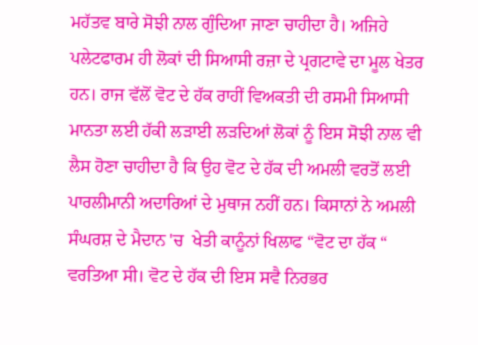ਮਹੱਤਵ ਬਾਰੇ ਸੋਝੀ ਨਾਲ ਗੁੰਦਿਆ ਜਾਣਾ ਚਾਹੀਦਾ ਹੈ। ਅਜਿਹੇ ਪਲੇਟਫਾਰਮ ਹੀ ਲੋਕਾਂ ਦੀ ਸਿਆਸੀ ਰਜ਼ਾ ਦੇ ਪ੍ਰਗਟਾਵੇ ਦਾ ਮੂਲ ਖੇਤਰ ਹਨ। ਰਾਜ ਵੱਲੋਂ ਵੋਟ ਦੇ ਹੱਕ ਰਾਹੀਂ ਵਿਅਕਤੀ ਦੀ ਰਸਮੀ ਸਿਆਸੀ ਮਾਨਤਾ ਲਈ ਹੱਕੀ ਲੜਾਈ ਲੜਦਿਆਂ ਲੋਕਾਂ ਨੂੰ ਇਸ ਸੋਝੀ ਨਾਲ ਵੀ ਲੈਸ ਹੋਣਾ ਚਾਹੀਦਾ ਹੈ ਕਿ ਉਹ ਵੋਟ ਦੇ ਹੱਕ ਦੀ ਅਮਲੀ ਵਰਤੋਂ ਲਈ ਪਾਰਲੀਮਾਨੀ ਅਦਾਰਿਆਂ ਦੇ ਮੁਥਾਜ ਨਹੀਂ ਹਨ। ਕਿਸਾਨਾਂ ਨੇ ਅਮਲੀ ਸੰਘਰਸ਼ ਦੇ ਮੈਦਾਨ 'ਚ  ਖੇਤੀ ਕਾਨੂੰਨਾਂ ਖਿਲਾਫ “ਵੋਟ ਦਾ ਹੱਕ “ ਵਰਤਿਆ ਸੀ। ਵੋਟ ਦੇ ਹੱਕ ਦੀ ਇਸ ਸਵੈ ਨਿਰਭਰ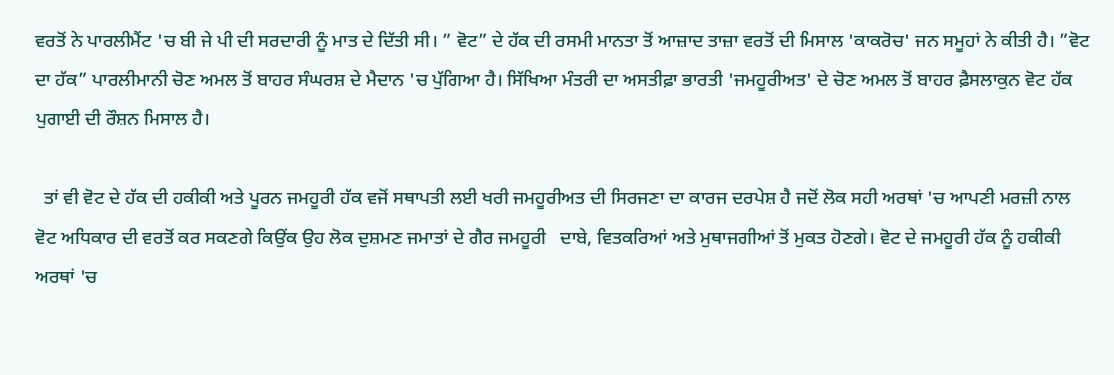ਵਰਤੋਂ ਨੇ ਪਾਰਲੀਮੈਂਟ 'ਚ ਬੀ ਜੇ ਪੀ ਦੀ ਸਰਦਾਰੀ ਨੂੰ ਮਾਤ ਦੇ ਦਿੱਤੀ ਸੀ। ” ਵੋਟ” ਦੇ ਹੱਕ ਦੀ ਰਸਮੀ ਮਾਨਤਾ ਤੋਂ ਆਜ਼ਾਦ ਤਾਜ਼ਾ ਵਰਤੋਂ ਦੀ ਮਿਸਾਲ 'ਕਾਕਰੋਚ' ਜਨ ਸਮੂਹਾਂ ਨੇ ਕੀਤੀ ਹੈ। ”ਵੋਟ ਦਾ ਹੱਕ” ਪਾਰਲੀਮਾਨੀ ਚੋਣ ਅਮਲ ਤੋਂ ਬਾਹਰ ਸੰਘਰਸ਼ ਦੇ ਮੈਦਾਨ 'ਚ ਪੁੱਗਿਆ ਹੈ। ਸਿੱਖਿਆ ਮੰਤਰੀ ਦਾ ਅਸਤੀਫ਼ਾ ਭਾਰਤੀ 'ਜਮਹੂਰੀਅਤ' ਦੇ ਚੋਣ ਅਮਲ ਤੋਂ ਬਾਹਰ ਫ਼ੈਸਲਾਕੁਨ ਵੋਟ ਹੱਕ ਪੁਗਾਈ ਦੀ ਰੌਸ਼ਨ ਮਿਸਾਲ ਹੈ।

  ਤਾਂ ਵੀ ਵੋਟ ਦੇ ਹੱਕ ਦੀ ਹਕੀਕੀ ਅਤੇ ਪੂਰਨ ਜਮਹੂਰੀ ਹੱਕ ਵਜੋਂ ਸਥਾਪਤੀ ਲਈ ਖਰੀ ਜਮਹੂਰੀਅਤ ਦੀ ਸਿਰਜਣਾ ਦਾ ਕਾਰਜ ਦਰਪੇਸ਼ ਹੈ ਜਦੋਂ ਲੋਕ ਸਹੀ ਅਰਥਾਂ 'ਚ ਆਪਣੀ ਮਰਜ਼ੀ ਨਾਲ ਵੋਟ ਅਧਿਕਾਰ ਦੀ ਵਰਤੋਂ ਕਰ ਸਕਣਗੇ ਕਿਉਂਕ ਉਹ ਲੋਕ ਦੁਸ਼ਮਣ ਜਮਾਤਾਂ ਦੇ ਗੈਰ ਜਮਹੂਰੀ   ਦਾਬੇ, ਵਿਤਕਰਿਆਂ ਅਤੇ ਮੁਥਾਜਗੀਆਂ ਤੋਂ ਮੁਕਤ ਹੋਣਗੇ। ਵੋਟ ਦੇ ਜਮਹੂਰੀ ਹੱਕ ਨੂੰ ਹਕੀਕੀ ਅਰਥਾਂ 'ਚ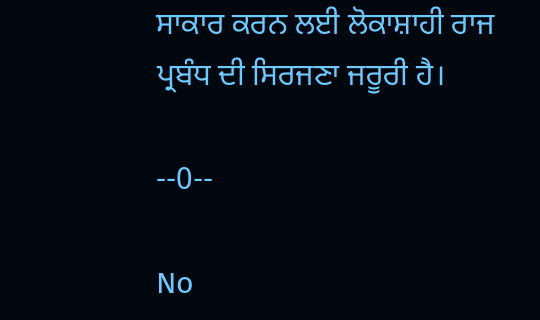ਸਾਕਾਰ ਕਰਨ ਲਈ ਲੋਕਾਸ਼ਾਹੀ ਰਾਜ ਪ੍ਰਬੰਧ ਦੀ ਸਿਰਜਣਾ ਜਰੂਰੀ ਹੈ।

--0--

No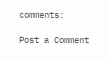comments:

Post a Comment